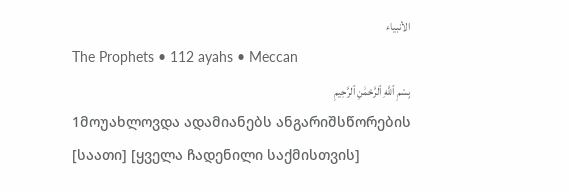الأنبياء
The Prophets • 112 ayahs • Meccan
بِسْمِ ٱللَّهِ ٱلرَّحْمَٰنِ ٱلرَّحِيمِ
1მოუახლოვდა ადამიანებს ანგარიშსწორების [საათი] [ყველა ჩადენილი საქმისთვის]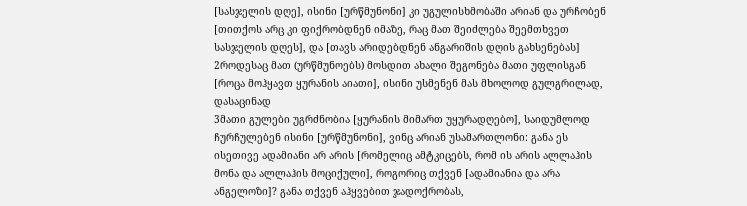[სასჯელის დღე], ისინი [ურწმუნონი] კი უგულისხმობაში არიან და ურჩობენ [თითქოს არც კი ფიქრობდნენ იმაზე, რაც მათ შეიძლება შეემთხვეთ სასჯელის დღეს], და [თავს არიდებდნენ ანგარიშის დღის გახსენებას]
2როდესაც მათ (ურწმუნოებს) მოსდით ახალი შეგონება მათი უფლისგან [როცა მოჰყავთ ყურანის აიათი], ისინი უსმენენ მას მხოლოდ გულგრილად, დასაცინად
3მათი გულები უგრძნობია [ყურანის მიმართ უყურადღებო], საიდუმლოდ ჩურჩულებენ ისინი [ურწმუნონი], ვინც არიან უსამართლონი: განა ეს ისეთივე ადამიანი არ არის [რომელიც ამტკიცებს, რომ ის არის ალლაჰის მონა და ალლაჰის მოციქული], როგორიც თქვენ [ადამიანია და არა ანგელოზი]? განა თქვენ აჰყვებით ჯადოქრობას,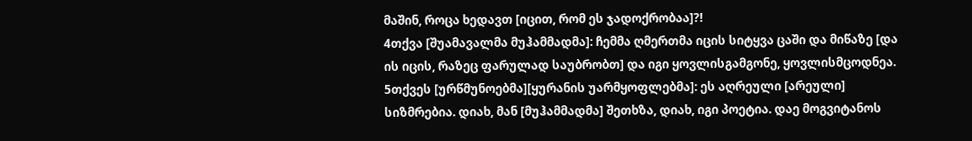მაშინ, როცა ხედავთ [იცით, რომ ეს ჯადოქრობაა]?!
4თქვა [შუამავალმა მუჰამმადმა]: ჩემმა ღმერთმა იცის სიტყვა ცაში და მიწაზე [და ის იცის, რაზეც ფარულად საუბრობთ] და იგი ყოვლისგამგონე, ყოვლისმცოდნეა.
5თქვეს [ურწმუნოებმა][ყურანის უარმყოფლებმა]: ეს აღრეული [არეული] სიზმრებია. დიახ, მან [მუჰამმადმა] შეთხზა, დიახ, იგი პოეტია. დაე მოგვიტანოს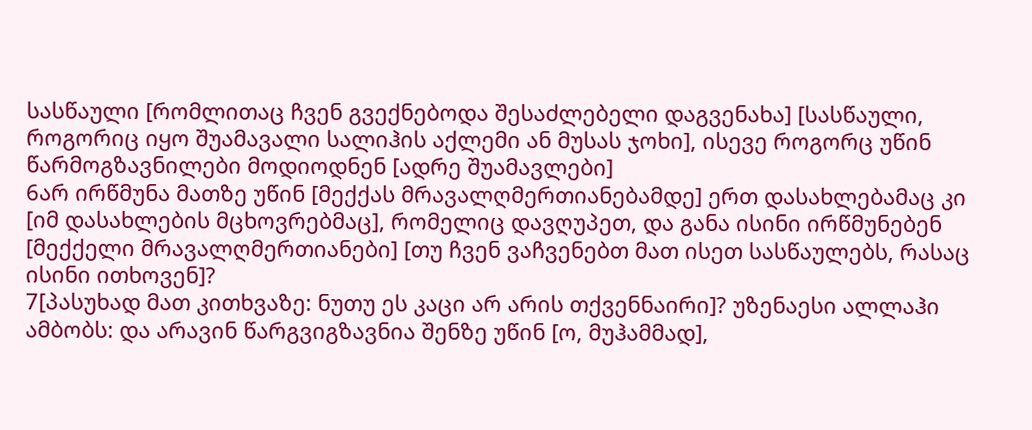სასწაული [რომლითაც ჩვენ გვექნებოდა შესაძლებელი დაგვენახა] [სასწაული, როგორიც იყო შუამავალი სალიჰის აქლემი ან მუსას ჯოხი], ისევე როგორც უწინ წარმოგზავნილები მოდიოდნენ [ადრე შუამავლები]
6არ ირწმუნა მათზე უწინ [მექქას მრავალღმერთიანებამდე] ერთ დასახლებამაც კი [იმ დასახლების მცხოვრებმაც], რომელიც დავღუპეთ, და განა ისინი ირწმუნებენ [მექქელი მრავალღმერთიანები] [თუ ჩვენ ვაჩვენებთ მათ ისეთ სასწაულებს, რასაც ისინი ითხოვენ]?
7[პასუხად მათ კითხვაზე: ნუთუ ეს კაცი არ არის თქვენნაირი]? უზენაესი ალლაჰი ამბობს: და არავინ წარგვიგზავნია შენზე უწინ [ო, მუჰამმად],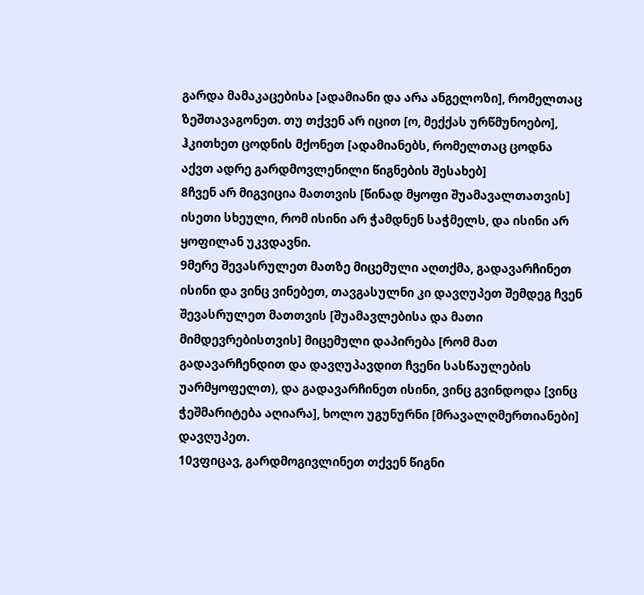გარდა მამაკაცებისა [ადამიანი და არა ანგელოზი], რომელთაც ზეშთავაგონეთ. თუ თქვენ არ იცით [ო, მექქას ურწმუნოებო], ჰკითხეთ ცოდნის მქონეთ [ადამიანებს, რომელთაც ცოდნა აქვთ ადრე გარდმოვლენილი წიგნების შესახებ]
8ჩვენ არ მიგვიცია მათთვის [წინად მყოფი შუამავალთათვის] ისეთი სხეული, რომ ისინი არ ჭამდნენ საჭმელს, და ისინი არ ყოფილან უკვდავნი.
9მერე შევასრულეთ მათზე მიცემული აღთქმა, გადავარჩინეთ ისინი და ვინც ვინებეთ, თავგასულნი კი დავღუპეთ შემდეგ ჩვენ შევასრულეთ მათთვის [შუამავლებისა და მათი მიმდევრებისთვის] მიცემული დაპირება [რომ მათ გადავარჩენდით და დავღუპავდით ჩვენი სასწაულების უარმყოფელთ), და გადავარჩინეთ ისინი, ვინც გვინდოდა [ვინც ჭეშმარიტება აღიარა], ხოლო უგუნურნი [მრავალღმერთიანები] დავღუპეთ.
10ვფიცავ, გარდმოგივლინეთ თქვენ წიგნი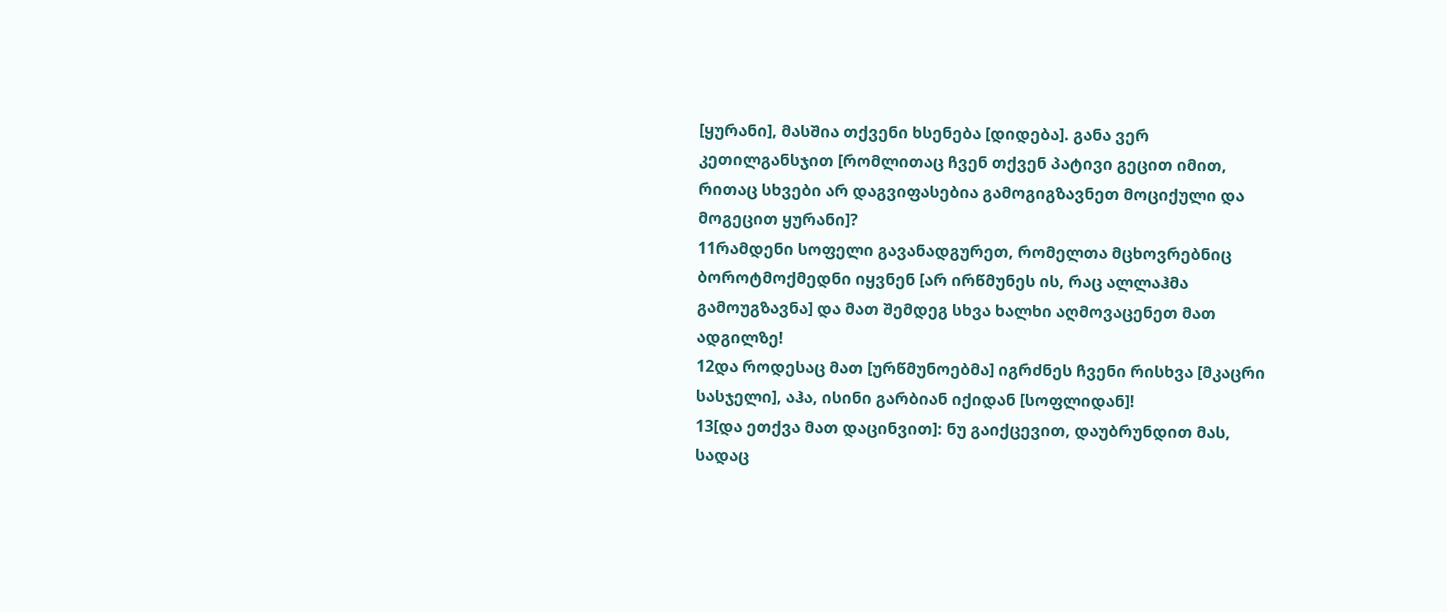[ყურანი], მასშია თქვენი ხსენება [დიდება]. განა ვერ კეთილგანსჯით [რომლითაც ჩვენ თქვენ პატივი გეცით იმით, რითაც სხვები არ დაგვიფასებია გამოგიგზავნეთ მოციქული და მოგეცით ყურანი]?
11რამდენი სოფელი გავანადგურეთ, რომელთა მცხოვრებნიც ბოროტმოქმედნი იყვნენ [არ ირწმუნეს ის, რაც ალლაჰმა გამოუგზავნა] და მათ შემდეგ სხვა ხალხი აღმოვაცენეთ მათ ადგილზე!
12და როდესაც მათ [ურწმუნოებმა] იგრძნეს ჩვენი რისხვა [მკაცრი სასჯელი], აჰა, ისინი გარბიან იქიდან [სოფლიდან]!
13[და ეთქვა მათ დაცინვით]: ნუ გაიქცევით, დაუბრუნდით მას, სადაც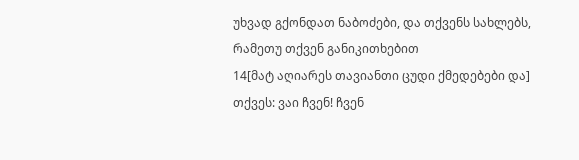უხვად გქონდათ ნაბოძები, და თქვენს სახლებს, რამეთუ თქვენ განიკითხებით
14[მატ აღიარეს თავიანთი ცუდი ქმედებები და] თქვეს: ვაი ჩვენ! ჩვენ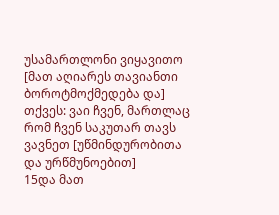უსამართლონი ვიყავითო [მათ აღიარეს თავიანთი ბოროტმოქმედება და] თქვეს: ვაი ჩვენ, მართლაც რომ ჩვენ საკუთარ თავს ვავნეთ [უწმინდურობითა და ურწმუნოებით]
15და მათ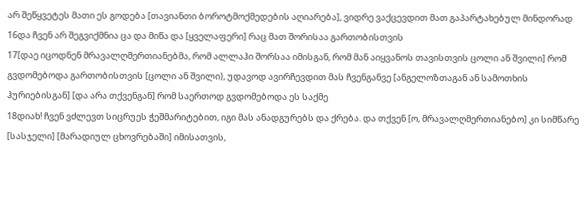არ შეწყვეტეს მათი ეს გოდება [თავიანთი ბოროტმოქმედების აღიარება], ვიდრე ვაქცევდით მათ გაპარტახებულ მინდორად
16და ჩვენ არ შეგვიქმნია ცა და მიწა და [ყველაფერი] რაც მათ შორისაა გართობისთვის
17[დაე იცოდნენ მრავალღმერთიანებმა, რომ ალლაჰი შორსაა იმისგან, რომ მან აიყვანოს თავისთვის ცოლი ან შვილი] რომ გვდომებოდა გართობისთვის [ცოლი ან შვილი), უდავოდ ავირჩევდით მას ჩვენგანვე [ანგელოზთაგან ან სამოთხის ჰურიებისგან] [და არა თქვენგან] რომ საერთოდ გვდომებოდა ეს საქმე
18დიახ! ჩვენ ვძლევთ სიცრუეს ჭეშმარიტებით, იგი მას ანადგურებს და ქრება. და თქვენ [ო, მრავალღმერთიანებო] კი სიმწარე [სასჯელი] [მარადიულ ცხოვრებაში] იმისათვის,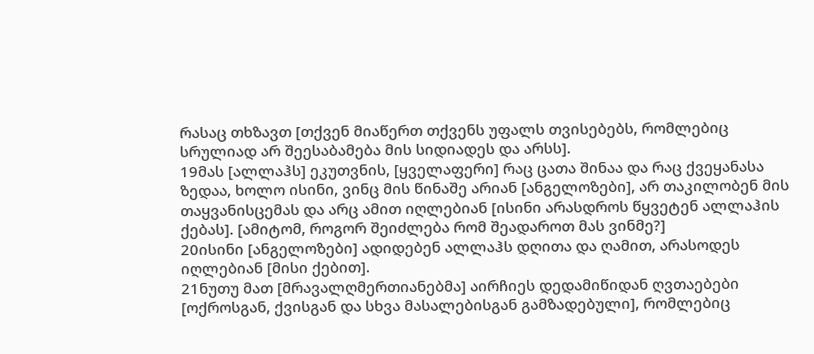რასაც თხზავთ [თქვენ მიაწერთ თქვენს უფალს თვისებებს, რომლებიც სრულიად არ შეესაბამება მის სიდიადეს და არსს].
19მას [ალლაჰს] ეკუთვნის, [ყველაფერი] რაც ცათა შინაა და რაც ქვეყანასა ზედაა, ხოლო ისინი, ვინც მის წინაშე არიან [ანგელოზები], არ თაკილობენ მის თაყვანისცემას და არც ამით იღლებიან [ისინი არასდროს წყვეტენ ალლაჰის ქებას]. [ამიტომ, როგორ შეიძლება რომ შეადაროთ მას ვინმე?]
20ისინი [ანგელოზები] ადიდებენ ალლაჰს დღითა და ღამით, არასოდეს იღლებიან [მისი ქებით].
21ნუთუ მათ [მრავალღმერთიანებმა] აირჩიეს დედამიწიდან ღვთაებები [ოქროსგან, ქვისგან და სხვა მასალებისგან გამზადებული], რომლებიც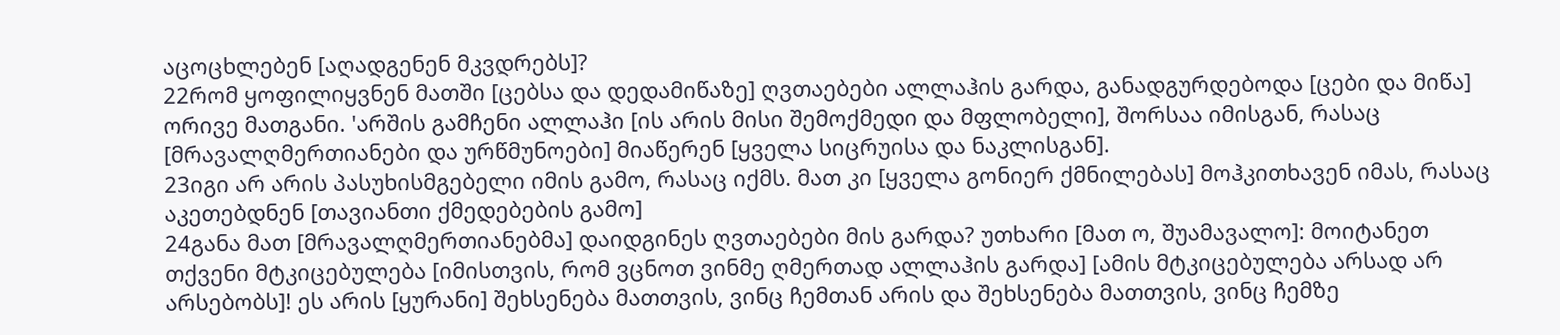აცოცხლებენ [აღადგენენ მკვდრებს]?
22რომ ყოფილიყვნენ მათში [ცებსა და დედამიწაზე] ღვთაებები ალლაჰის გარდა, განადგურდებოდა [ცები და მიწა] ორივე მათგანი. 'არშის გამჩენი ალლაჰი [ის არის მისი შემოქმედი და მფლობელი], შორსაა იმისგან, რასაც [მრავალღმერთიანები და ურწმუნოები] მიაწერენ [ყველა სიცრუისა და ნაკლისგან].
23იგი არ არის პასუხისმგებელი იმის გამო, რასაც იქმს. მათ კი [ყველა გონიერ ქმნილებას] მოჰკითხავენ იმას, რასაც აკეთებდნენ [თავიანთი ქმედებების გამო]
24განა მათ [მრავალღმერთიანებმა] დაიდგინეს ღვთაებები მის გარდა? უთხარი [მათ ო, შუამავალო]: მოიტანეთ თქვენი მტკიცებულება [იმისთვის, რომ ვცნოთ ვინმე ღმერთად ალლაჰის გარდა] [ამის მტკიცებულება არსად არ არსებობს]! ეს არის [ყურანი] შეხსენება მათთვის, ვინც ჩემთან არის და შეხსენება მათთვის, ვინც ჩემზე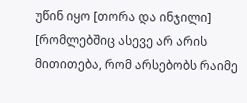უწინ იყო [თორა და ინჯილი] [რომლებშიც ასევე არ არის მითითება, რომ არსებობს რაიმე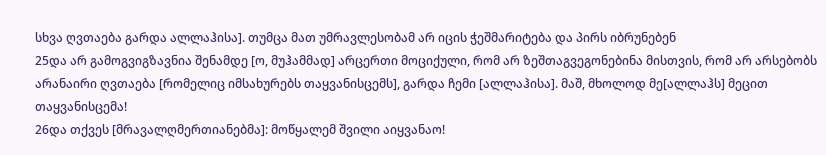სხვა ღვთაება გარდა ალლაჰისა]. თუმცა მათ უმრავლესობამ არ იცის ჭეშმარიტება და პირს იბრუნებენ
25და არ გამოგვიგზავნია შენამდე [ო, მუჰამმად] არცერთი მოციქული, რომ არ ზეშთაგვეგონებინა მისთვის, რომ არ არსებობს არანაირი ღვთაება [რომელიც იმსახურებს თაყვანისცემს], გარდა ჩემი [ალლაჰისა]. მაშ, მხოლოდ მე[ალლაჰს] მეცით თაყვანისცემა!
26და თქვეს [მრავალღმერთიანებმა]: მოწყალემ შვილი აიყვანაო!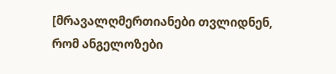[მრავალღმერთიანები თვლიდნენ, რომ ანგელოზები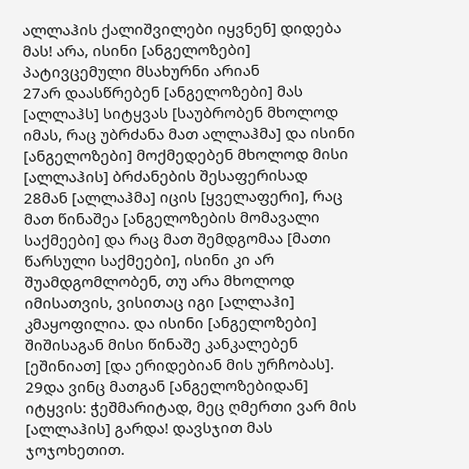ალლაჰის ქალიშვილები იყვნენ] დიდება მას! არა, ისინი [ანგელოზები] პატივცემული მსახურნი არიან
27არ დაასწრებენ [ანგელოზები] მას [ალლაჰს] სიტყვას [საუბრობენ მხოლოდ იმას, რაც უბრძანა მათ ალლაჰმა] და ისინი [ანგელოზები] მოქმედებენ მხოლოდ მისი [ალლაჰის] ბრძანების შესაფერისად
28მან [ალლაჰმა] იცის [ყველაფერი], რაც მათ წინაშეა [ანგელოზების მომავალი საქმეები] და რაც მათ შემდგომაა [მათი წარსული საქმეები], ისინი კი არ შუამდგომლობენ, თუ არა მხოლოდ იმისათვის, ვისითაც იგი [ალლაჰი] კმაყოფილია. და ისინი [ანგელოზები] შიშისაგან მისი წინაშე კანკალებენ [ეშინიათ] [და ერიდებიან მის ურჩობას].
29და ვინც მათგან [ანგელოზებიდან] იტყვის: ჭეშმარიტად, მეც ღმერთი ვარ მის [ალლაჰის] გარდა! დავსჯით მას ჯოჯოხეთით.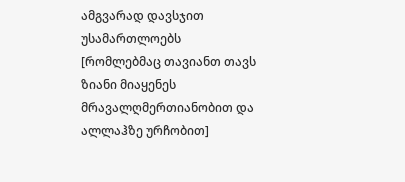ამგვარად დავსჯით უსამართლოებს [რომლებმაც თავიანთ თავს ზიანი მიაყენეს მრავალღმერთიანობით და ალლაჰზე ურჩობით]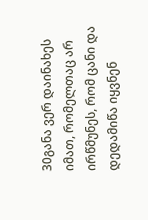30განა ვერ დაინახეს იმათ, რომელთაც არ ირწმუნეს, რომ ცანი და დედამიწა იყვნენ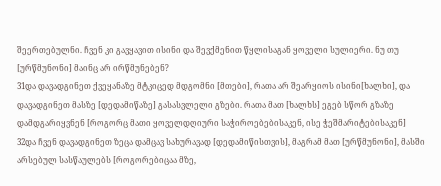შეერთებულნი. ჩვენ კი გავყავით ისინი და შევქმენით წყლისაგან ყოველი სულიერი. ნუ თუ [ურწმუნონი] მაინც არ ირწმუნებენ?
31და დავადგინეთ ქვეყანაზე მტკიცედ მდგომნი [მთები], რათა არ შეარყიოს ისინი[ხალხი], და დავადგინეთ მასზე [დედამიწაზე] გასასვლელი გზები. რათა მათ [ხალხს] ეგებ სწორ გზაზე დამდგარიყვნენ [როგორც მათი ყოველდღიური საჭიროებებისაკენ, ისე ჭეშმარიტებისაკენ]
32და ჩვენ დავადგინეთ ზეცა დამცავ სახურავად [დედამიწისთვის], მაგრამ მათ [ურწმუნონი], მასში არსებულ სასწაულებს [როგორებიცაა მზე,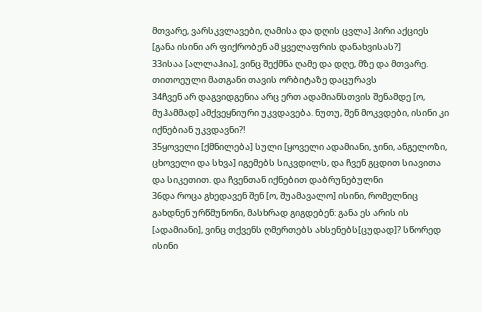მთვარე, ვარსკვლავები, ღამისა და დღის ცვლა] პირი აქციეს [განა ისინი არ ფიქრობენ ამ ყველაფრის დანახვისას?]
33ისაა [ალლაჰია], ვინც შექმნა ღამე და დღე, მზე და მთვარე. თითოეული მათგანი თავის ორბიტაზე დაცურავს
34ჩვენ არ დაგვიდგენია არც ერთ ადამიანსთვის შენამდე [ო, მუჰამმად] ამქვეყნიური უკვდავება. ნუთუ, შენ მოკვდები, ისინი კი იქნებიან უკვდავნი?!
35ყოველი [ქმნილება] სული [ყოველი ადამიანი, ჯინი, ანგელოზი, ცხოველი და სხვა] იგემებს სიკვდილს, და ჩვენ გცდით სიავითა და სიკეთით. და ჩვენთან იქნებით დაბრუნებულნი
36და როცა გხედავენ შენ [ო, შუამავალო] ისინი, რომელნიც გახდნენ ურწმუნონი, მასხრად გიგდებენ: განა ეს არის ის [ადამიანი], ვინც თქვენს ღმერთებს ახსენებს[ცუდად]? სწორედ ისინი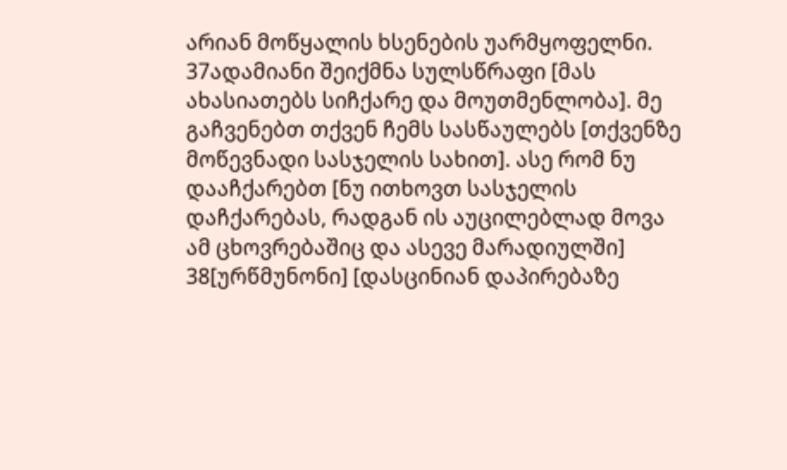არიან მოწყალის ხსენების უარმყოფელნი.
37ადამიანი შეიქმნა სულსწრაფი [მას ახასიათებს სიჩქარე და მოუთმენლობა]. მე გაჩვენებთ თქვენ ჩემს სასწაულებს [თქვენზე მოწევნადი სასჯელის სახით]. ასე რომ ნუ დააჩქარებთ [ნუ ითხოვთ სასჯელის დაჩქარებას, რადგან ის აუცილებლად მოვა ამ ცხოვრებაშიც და ასევე მარადიულში]
38[ურწმუნონი] [დასცინიან დაპირებაზე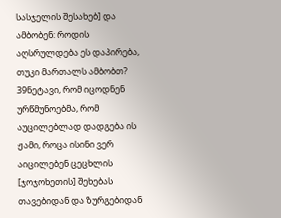სასჯელის შესახებ] და ამბობენ: როდის აღსრულდება ეს დაპირება, თუკი მართალს ამბობთ?
39ნეტავი, რომ იცოდნენ ურწმუნოებმა, რომ აუცილებლად დადგება ის ჟამი, როცა ისინი ვერ აიცილებენ ცეცხლის [ჯოჯოხეთის] შეხებას თავებიდან და ზურგებიდან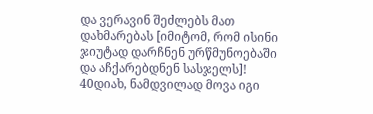და ვერავინ შეძლებს მათ დახმარებას [იმიტომ, რომ ისინი ჯიუტად დარჩნენ ურწმუნოებაში და აჩქარებდნენ სასჯელს]!
40დიახ, ნამდვილად მოვა იგი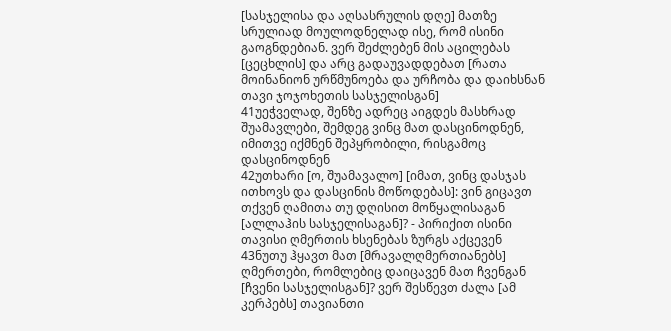[სასჯელისა და აღსასრულის დღე] მათზე სრულიად მოულოდნელად ისე, რომ ისინი გაოგნდებიან. ვერ შეძლებენ მის აცილებას [ცეცხლის] და არც გადაუვადდებათ [რათა მოინანიონ ურწმუნოება და ურჩობა და დაიხსნან თავი ჯოჯოხეთის სასჯელისგან]
41უეჭველად, შენზე ადრეც აიგდეს მასხრად შუამავლები, შემდეგ ვინც მათ დასცინოდნენ, იმითვე იქმნენ შეპყრობილი, რისგამოც დასცინოდნენ
42უთხარი [ო, შუამავალო] [იმათ, ვინც დასჯას ითხოვს და დასცინის მოწოდებას]: ვინ გიცავთ თქვენ ღამითა თუ დღისით მოწყალისაგან [ალლაჰის სასჯელისაგან]? - პირიქით ისინი თავისი ღმერთის ხსენებას ზურგს აქცევენ
43ნუთუ ჰყავთ მათ [მრავალღმერთიანებს] ღმერთები, რომლებიც დაიცავენ მათ ჩვენგან [ჩვენი სასჯელისგან]? ვერ შესწევთ ძალა [ამ კერპებს] თავიანთი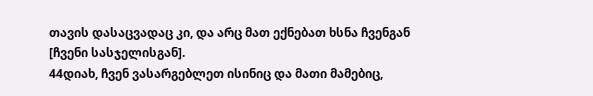თავის დასაცვადაც კი, და არც მათ ექნებათ ხსნა ჩვენგან [ჩვენი სასჯელისგან].
44დიახ, ჩვენ ვასარგებლეთ ისინიც და მათი მამებიც,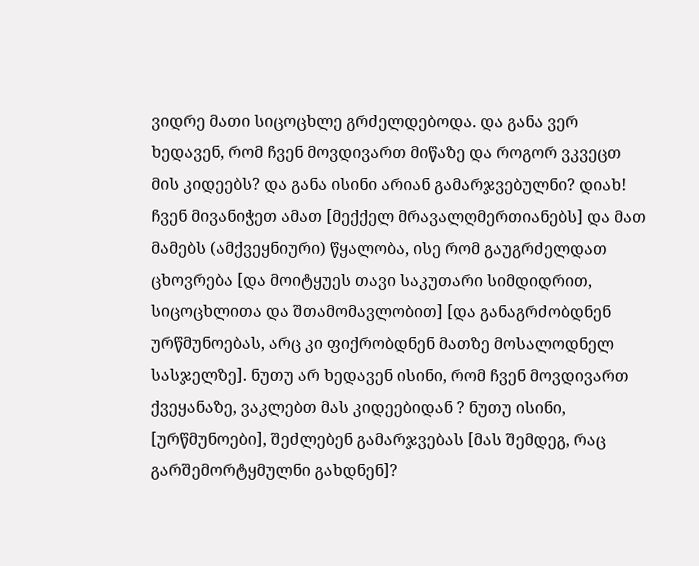ვიდრე მათი სიცოცხლე გრძელდებოდა. და განა ვერ ხედავენ, რომ ჩვენ მოვდივართ მიწაზე და როგორ ვკვეცთ მის კიდეებს? და განა ისინი არიან გამარჯვებულნი? დიახ! ჩვენ მივანიჭეთ ამათ [მექქელ მრავალღმერთიანებს] და მათ მამებს (ამქვეყნიური) წყალობა, ისე რომ გაუგრძელდათ ცხოვრება [და მოიტყუეს თავი საკუთარი სიმდიდრით, სიცოცხლითა და შთამომავლობით] [და განაგრძობდნენ ურწმუნოებას, არც კი ფიქრობდნენ მათზე მოსალოდნელ სასჯელზე]. ნუთუ არ ხედავენ ისინი, რომ ჩვენ მოვდივართ ქვეყანაზე, ვაკლებთ მას კიდეებიდან ? ნუთუ ისინი, [ურწმუნოები], შეძლებენ გამარჯვებას [მას შემდეგ, რაც გარშემორტყმულნი გახდნენ]?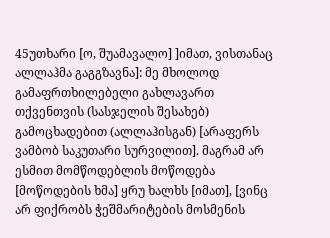45უთხარი [ო, შუამავალო] ]იმათ, ვისთანაც ალლაჰმა გაგგზავნა]: მე მხოლოდ გამაფრთხილებელი გახლავართ თქვენთვის (სასჯელის შესახებ) გამოცხადებით (ალლაჰისგან) [არაფერს ვამბობ საკუთარი სურვილით]. მაგრამ არ ესმით მომწოდებლის მოწოდება [მოწოდების ხმა] ყრუ ხალხს [იმათ], [ვინც არ ფიქრობს ჭეშმარიტების მოსმენის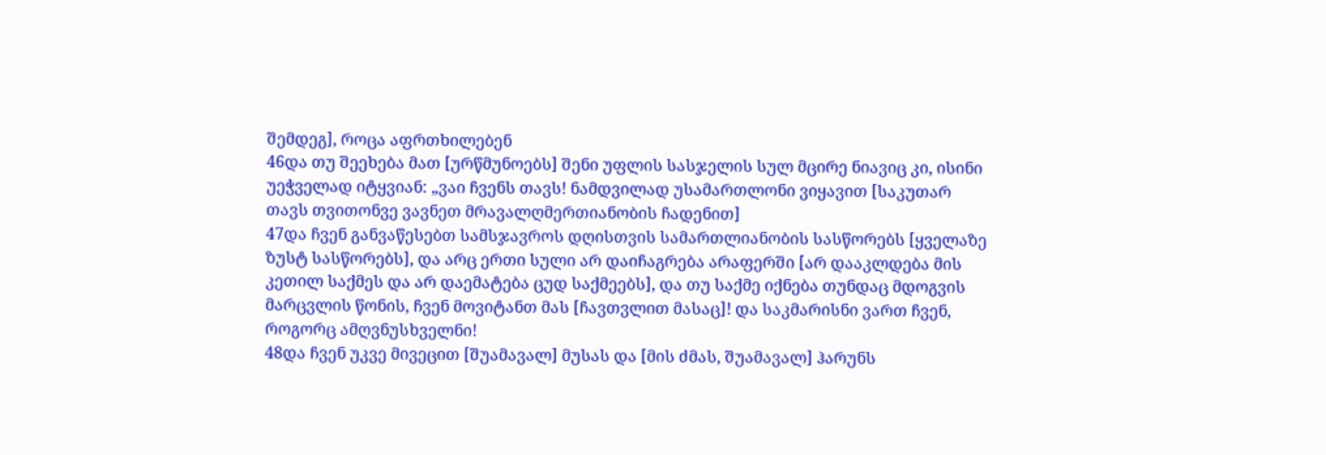შემდეგ], როცა აფრთხილებენ
46და თუ შეეხება მათ [ურწმუნოებს] შენი უფლის სასჯელის სულ მცირე ნიავიც კი, ისინი უეჭველად იტყვიან: „ვაი ჩვენს თავს! ნამდვილად უსამართლონი ვიყავით [საკუთარ თავს თვითონვე ვავნეთ მრავალღმერთიანობის ჩადენით]
47და ჩვენ განვაწესებთ სამსჯავროს დღისთვის სამართლიანობის სასწორებს [ყველაზე ზუსტ სასწორებს], და არც ერთი სული არ დაიჩაგრება არაფერში [არ დააკლდება მის კეთილ საქმეს და არ დაემატება ცუდ საქმეებს], და თუ საქმე იქნება თუნდაც მდოგვის მარცვლის წონის, ჩვენ მოვიტანთ მას [ჩავთვლით მასაც]! და საკმარისნი ვართ ჩვენ, როგორც ამღვნუსხველნი!
48და ჩვენ უკვე მივეცით [შუამავალ] მუსას და [მის ძმას, შუამავალ] ჰარუნს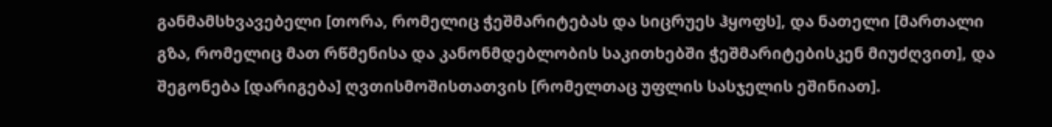განმამსხვავებელი [თორა, რომელიც ჭეშმარიტებას და სიცრუეს ჰყოფს], და ნათელი [მართალი გზა, რომელიც მათ რწმენისა და კანონმდებლობის საკითხებში ჭეშმარიტებისკენ მიუძღვით], და შეგონება [დარიგება] ღვთისმოშისთათვის [რომელთაც უფლის სასჯელის ეშინიათ].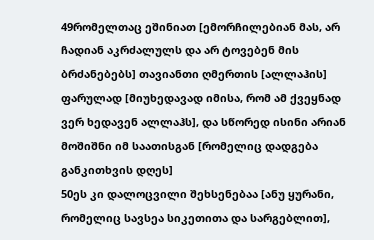49რომელთაც ეშინიათ [ემორჩილებიან მას, არ ჩადიან აკრძალულს და არ ტოვებენ მის ბრძანებებს] თავიანთი ღმერთის [ალლაჰის] ფარულად [მიუხედავად იმისა, რომ ამ ქვეყნად ვერ ხედავენ ალლაჰს], და სწორედ ისინი არიან მოშიშნი იმ საათისგან [რომელიც დადგება განკითხვის დღეს]
50ეს კი დალოცვილი შეხსენებაა [ანუ ყურანი, რომელიც სავსეა სიკეთითა და სარგებლით],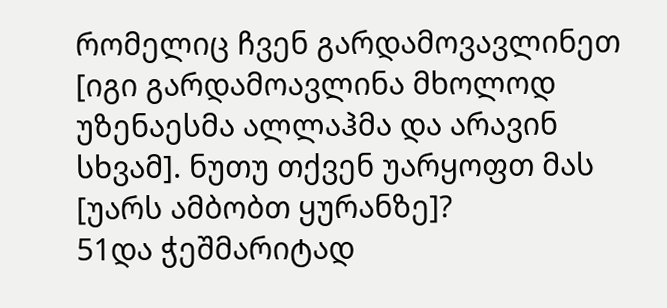რომელიც ჩვენ გარდამოვავლინეთ [იგი გარდამოავლინა მხოლოდ უზენაესმა ალლაჰმა და არავინ სხვამ]. ნუთუ თქვენ უარყოფთ მას [უარს ამბობთ ყურანზე]?
51და ჭეშმარიტად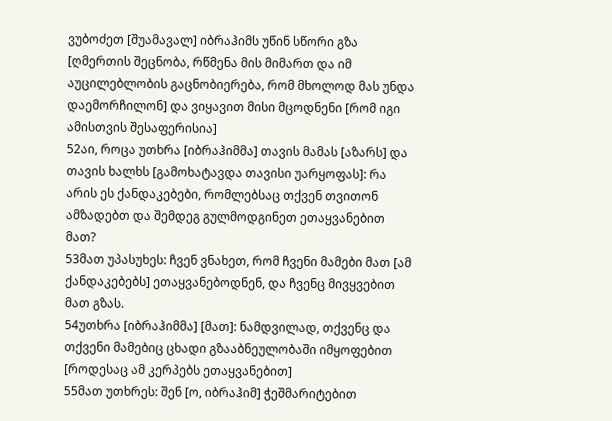ვუბოძეთ [შუამავალ] იბრაჰიმს უწინ სწორი გზა [ღმერთის შეცნობა, რწმენა მის მიმართ და იმ აუცილებლობის გაცნობიერება, რომ მხოლოდ მას უნდა დაემორჩილონ] და ვიყავით მისი მცოდნენი [რომ იგი ამისთვის შესაფერისია]
52აი, როცა უთხრა [იბრაჰიმმა] თავის მამას [აზარს] და თავის ხალხს [გამოხატავდა თავისი უარყოფას]: რა არის ეს ქანდაკებები, რომლებსაც თქვენ თვითონ ამზადებთ და შემდეგ გულმოდგინეთ ეთაყვანებით მათ?
53მათ უპასუხეს: ჩვენ ვნახეთ, რომ ჩვენი მამები მათ [ამ ქანდაკებებს] ეთაყვანებოდნენ, და ჩვენც მივყვებით მათ გზას.
54უთხრა [იბრაჰიმმა] [მათ]: ნამდვილად, თქვენც და თქვენი მამებიც ცხადი გზააბნეულობაში იმყოფებით [როდესაც ამ კერპებს ეთაყვანებით]
55მათ უთხრეს: შენ [ო, იბრაჰიმ] ჭეშმარიტებით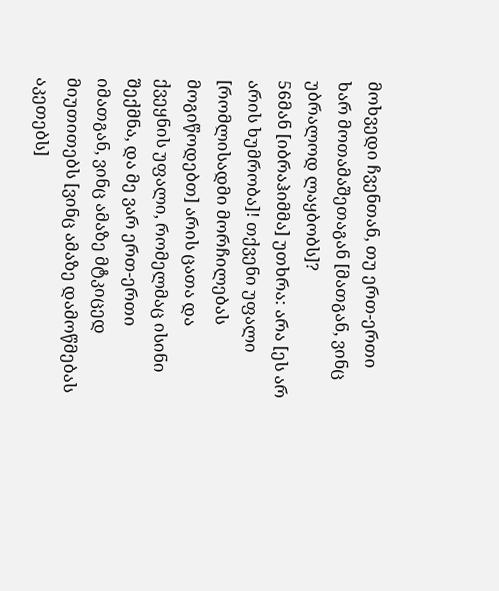მოხვედი ჩვენთან, თუ ერთ-ერთი ხარ მოთამაშეთაგან [მათგან, ვინც უბრალოდ ლაყბობს]?
56მან [იბრაჰიმმა] უთხრა: არა [ეს არ არის ხუმრობა]! თქვენი უფალი [რომლისადმი მორჩილებას მოგიწოდებთ] არის ცათა და ქვეყნის უფალი, რომელმაც ისინი შექმნა, და მე ვარ ერთ-ერთი იმათგან, ვინც ამაზე მტკიცედ მიუთითებს [ვინც ამაზე დამოწმებას აკეთებს]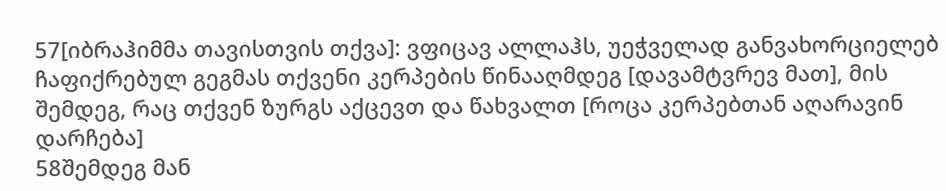57[იბრაჰიმმა თავისთვის თქვა]: ვფიცავ ალლაჰს, უეჭველად განვახორციელებ ჩაფიქრებულ გეგმას თქვენი კერპების წინააღმდეგ [დავამტვრევ მათ], მის შემდეგ, რაც თქვენ ზურგს აქცევთ და წახვალთ [როცა კერპებთან აღარავინ დარჩება]
58შემდეგ მან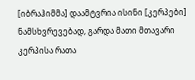[იბრაჰიმმა] დაამტვრია ისინი [კერპები] ნამსხვრევებად, გარდა მათი მთავარი კერპისა რათა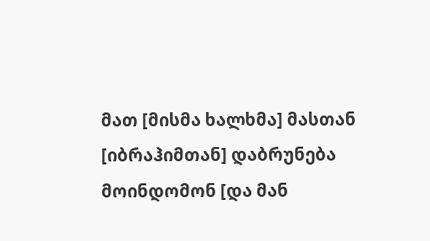მათ [მისმა ხალხმა] მასთან [იბრაჰიმთან] დაბრუნება მოინდომონ [და მან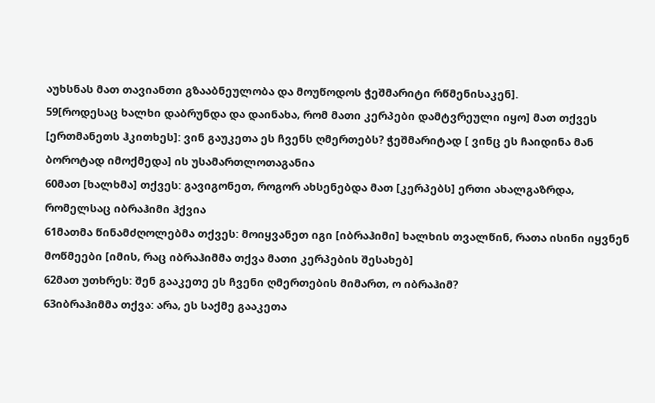აუხსნას მათ თავიანთი გზააბნეულობა და მოუწოდოს ჭეშმარიტი რწმენისაკენ].
59[როდესაც ხალხი დაბრუნდა და დაინახა, რომ მათი კერპები დამტვრეული იყო] მათ თქვეს [ერთმანეთს ჰკითხეს]: ვინ გაუკეთა ეს ჩვენს ღმერთებს? ჭეშმარიტად [ ვინც ეს ჩაიდინა მან ბოროტად იმოქმედა] ის უსამართლოთაგანია
60მათ [ხალხმა] თქვეს: გავიგონეთ, როგორ ახსენებდა მათ [კერპებს] ერთი ახალგაზრდა, რომელსაც იბრაჰიმი ჰქვია
61მათმა წინამძღოლებმა თქვეს: მოიყვანეთ იგი [იბრაჰიმი] ხალხის თვალწინ, რათა ისინი იყვნენ მოწმეები [იმის, რაც იბრაჰიმმა თქვა მათი კერპების შესახებ]
62მათ უთხრეს: შენ გააკეთე ეს ჩვენი ღმერთების მიმართ, ო იბრაჰიმ?
63იბრაჰიმმა თქვა: არა, ეს საქმე გააკეთა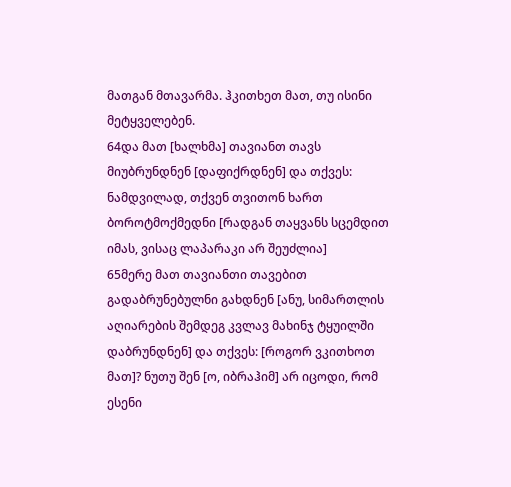მათგან მთავარმა. ჰკითხეთ მათ, თუ ისინი მეტყველებენ.
64და მათ [ხალხმა] თავიანთ თავს მიუბრუნდნენ [დაფიქრდნენ] და თქვეს: ნამდვილად, თქვენ თვითონ ხართ ბოროტმოქმედნი [რადგან თაყვანს სცემდით იმას, ვისაც ლაპარაკი არ შეუძლია]
65მერე მათ თავიანთი თავებით გადაბრუნებულნი გახდნენ [ანუ, სიმართლის აღიარების შემდეგ კვლავ მახინჯ ტყუილში დაბრუნდნენ] და თქვეს: [როგორ ვკითხოთ მათ]? ნუთუ შენ [ო, იბრაჰიმ] არ იცოდი, რომ ესენი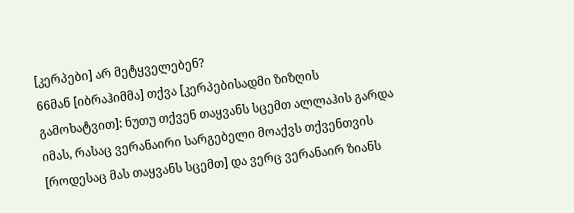[კერპები] არ მეტყველებენ?
66მან [იბრაჰიმმა] თქვა [კერპებისადმი ზიზღის გამოხატვით]: ნუთუ თქვენ თაყვანს სცემთ ალლაჰის გარდა იმას, რასაც ვერანაირი სარგებელი მოაქვს თქვენთვის [როდესაც მას თაყვანს სცემთ] და ვერც ვერანაირ ზიანს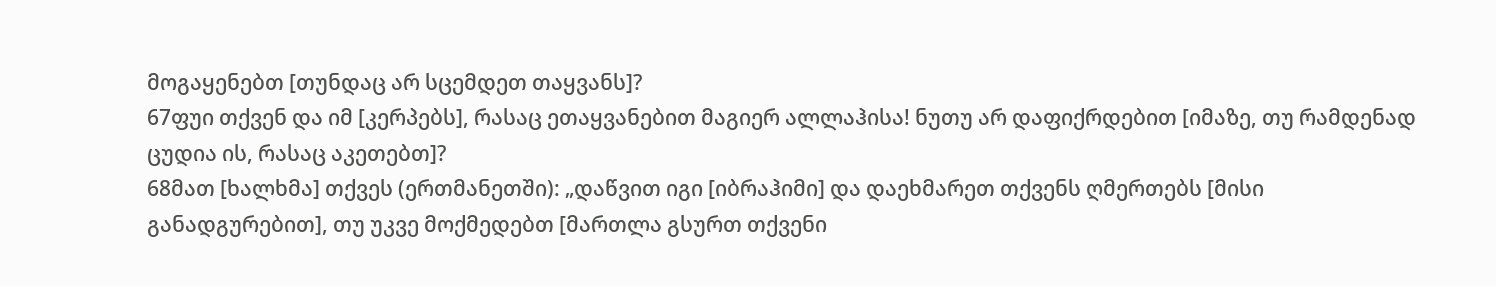მოგაყენებთ [თუნდაც არ სცემდეთ თაყვანს]?
67ფუი თქვენ და იმ [კერპებს], რასაც ეთაყვანებით მაგიერ ალლაჰისა! ნუთუ არ დაფიქრდებით [იმაზე, თუ რამდენად ცუდია ის, რასაც აკეთებთ]?
68მათ [ხალხმა] თქვეს (ერთმანეთში): „დაწვით იგი [იბრაჰიმი] და დაეხმარეთ თქვენს ღმერთებს [მისი განადგურებით], თუ უკვე მოქმედებთ [მართლა გსურთ თქვენი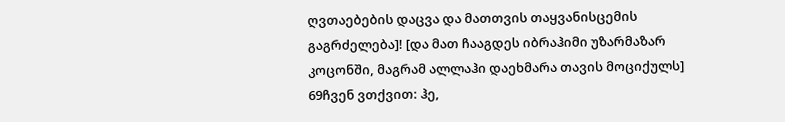ღვთაებების დაცვა და მათთვის თაყვანისცემის გაგრძელება]! [და მათ ჩააგდეს იბრაჰიმი უზარმაზარ კოცონში, მაგრამ ალლაჰი დაეხმარა თავის მოციქულს]
69ჩვენ ვთქვით: ჰე,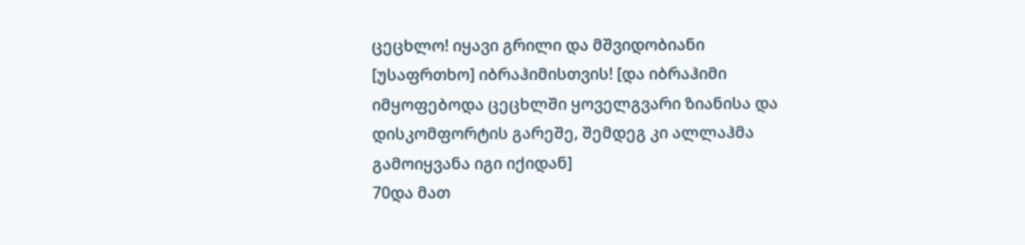ცეცხლო! იყავი გრილი და მშვიდობიანი [უსაფრთხო] იბრაჰიმისთვის! [და იბრაჰიმი იმყოფებოდა ცეცხლში ყოველგვარი ზიანისა და დისკომფორტის გარეშე, შემდეგ კი ალლაჰმა გამოიყვანა იგი იქიდან]
70და მათ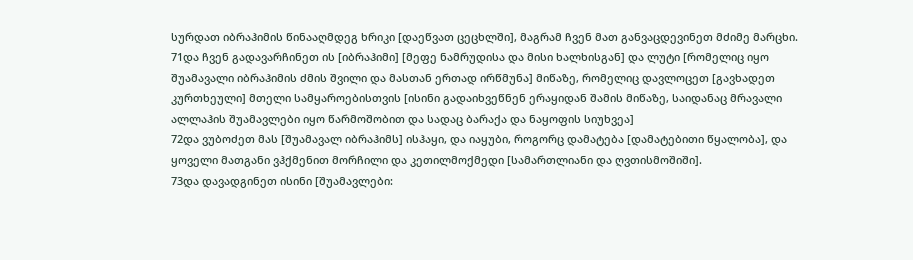სურდათ იბრაჰიმის წინააღმდეგ ხრიკი [დაეწვათ ცეცხლში], მაგრამ ჩვენ მათ განვაცდევინეთ მძიმე მარცხი.
71და ჩვენ გადავარჩინეთ ის [იბრაჰიმი] [მეფე ნამრუდისა და მისი ხალხისგან] და ლუტი [რომელიც იყო შუამავალი იბრაჰიმის ძმის შვილი და მასთან ერთად ირწმუნა] მიწაზე, რომელიც დავლოცეთ [გავხადეთ კურთხეული] მთელი სამყაროებისთვის [ისინი გადაიხვეწნენ ერაყიდან შამის მიწაზე, საიდანაც მრავალი ალლაჰის შუამავლები იყო წარმოშობით და სადაც ბარაქა და ნაყოფის სიუხვეა]
72და ვუბოძეთ მას [შუამავალ იბრაჰიმს] ისჰაყი, და იაყუბი, როგორც დამატება [დამატებითი წყალობა], და ყოველი მათგანი ვჰქმენით მორჩილი და კეთილმოქმედი [სამართლიანი და ღვთისმოშიში].
73და დავადგინეთ ისინი [შუამავლები: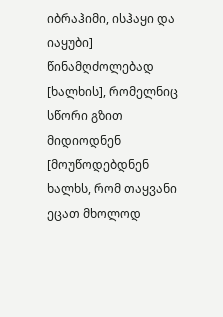იბრაჰიმი, ისჰაყი და იაყუბი] წინამღძოლებად [ხალხის], რომელნიც სწორი გზით მიდიოდნენ [მოუწოდებდნენ ხალხს, რომ თაყვანი ეცათ მხოლოდ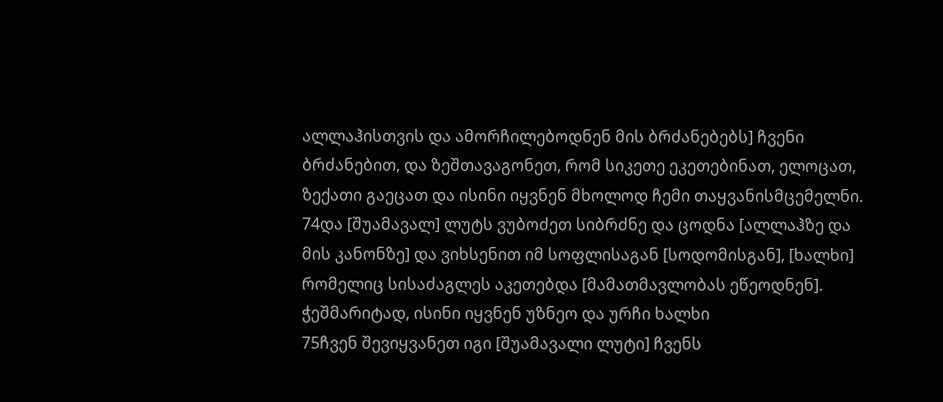ალლაჰისთვის და ამორჩილებოდნენ მის ბრძანებებს] ჩვენი ბრძანებით, და ზეშთავაგონეთ, რომ სიკეთე ეკეთებინათ, ელოცათ, ზექათი გაეცათ და ისინი იყვნენ მხოლოდ ჩემი თაყვანისმცემელნი.
74და [შუამავალ] ლუტს ვუბოძეთ სიბრძნე და ცოდნა [ალლაჰზე და მის კანონზე] და ვიხსენით იმ სოფლისაგან [სოდომისგან], [ხალხი] რომელიც სისაძაგლეს აკეთებდა [მამათმავლობას ეწეოდნენ]. ჭეშმარიტად, ისინი იყვნენ უზნეო და ურჩი ხალხი
75ჩვენ შევიყვანეთ იგი [შუამავალი ლუტი] ჩვენს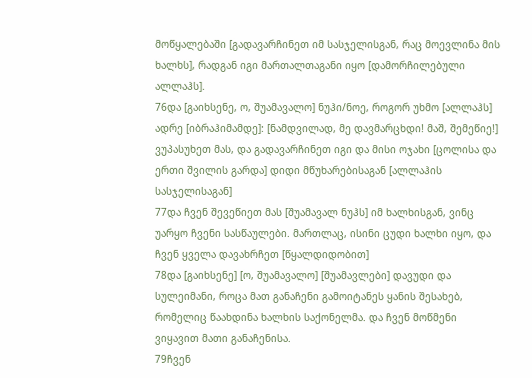მოწყალებაში [გადავარჩინეთ იმ სასჯელისგან, რაც მოევლინა მის ხალხს], რადგან იგი მართალთაგანი იყო [დამორჩილებული ალლაჰს].
76და [გაიხსენე, ო, შუამავალო] ნუჰი/ნოე, როგორ უხმო [ალლაჰს] ადრე [იბრაჰიმამდე]: [ნამდვილად, მე დავმარცხდი! მაშ, შემეწიე!] ვუპასუხეთ მას, და გადავარჩინეთ იგი და მისი ოჯახი [ცოლისა და ერთი შვილის გარდა] დიდი მწუხარებისაგან [ალლაჰის სასჯელისაგან]
77და ჩვენ შევეწიეთ მას [შუამავალ ნუჰს] იმ ხალხისგან, ვინც უარყო ჩვენი სასწაულები. მართლაც, ისინი ცუდი ხალხი იყო, და ჩვენ ყველა დავახრჩეთ [წყალდიდობით]
78და [გაიხსენე] [ო, შუამავალო] [შუამავლები] დავუდი და სულეიმანი, როცა მათ განაჩენი გამოიტანეს ყანის შესახებ, რომელიც წაახდინა ხალხის საქონელმა. და ჩვენ მოწმენი ვიყავით მათი განაჩენისა.
79ჩვენ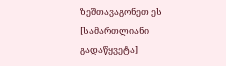ზეშთავაგონეთ ეს [სამართლიანი გადაწყვეტა]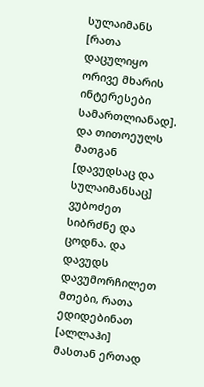სულაიმანს [რათა დაცულიყო ორივე მხარის ინტერესები სამართლიანად]. და თითოეულს მათგან [დავუდსაც და სულაიმანსაც] ვუბოძეთ სიბრძნე და ცოდნა. და დავუდს დავუმორჩილეთ მთები, რათა ედიდებინათ [ალლაჰი] მასთან ერთად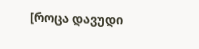[როცა დავუდი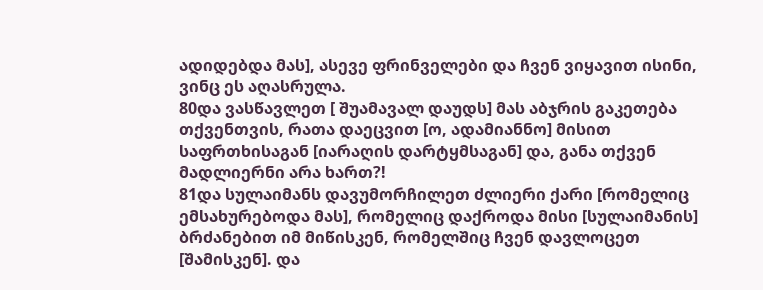ადიდებდა მას], ასევე ფრინველები და ჩვენ ვიყავით ისინი, ვინც ეს აღასრულა.
80და ვასწავლეთ [ შუამავალ დაუდს] მას აბჯრის გაკეთება თქვენთვის, რათა დაეცვით [ო, ადამიანნო] მისით საფრთხისაგან [იარაღის დარტყმსაგან] და, განა თქვენ მადლიერნი არა ხართ?!
81და სულაიმანს დავუმორჩილეთ ძლიერი ქარი [რომელიც ემსახურებოდა მას], რომელიც დაქროდა მისი [სულაიმანის] ბრძანებით იმ მიწისკენ, რომელშიც ჩვენ დავლოცეთ [შამისკენ]. და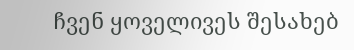ჩვენ ყოველივეს შესახებ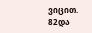ვიცით.
82და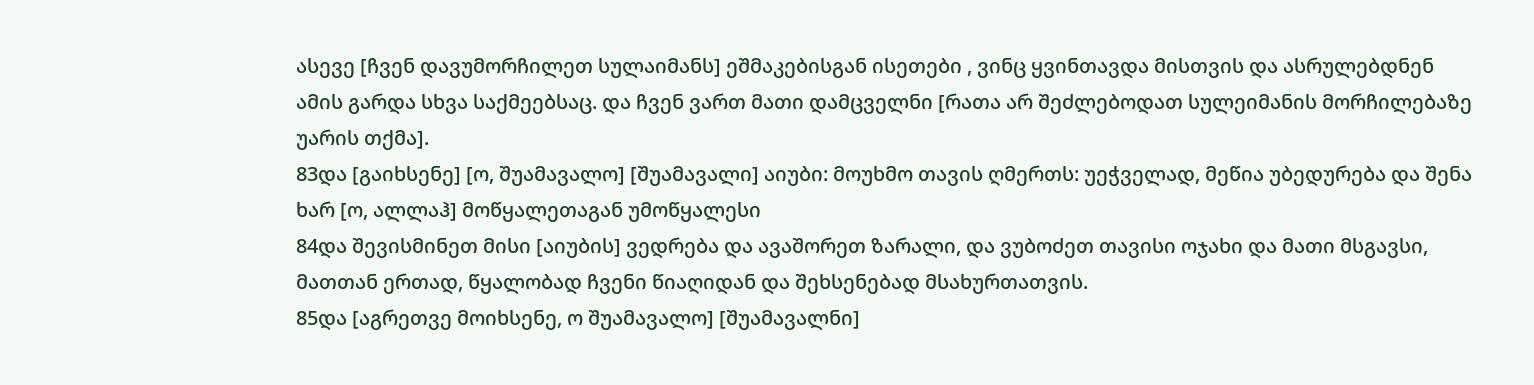ასევე [ჩვენ დავუმორჩილეთ სულაიმანს] ეშმაკებისგან ისეთები , ვინც ყვინთავდა მისთვის და ასრულებდნენ ამის გარდა სხვა საქმეებსაც. და ჩვენ ვართ მათი დამცველნი [რათა არ შეძლებოდათ სულეიმანის მორჩილებაზე უარის თქმა].
83და [გაიხსენე] [ო, შუამავალო] [შუამავალი] აიუბი: მოუხმო თავის ღმერთს: უეჭველად, მეწია უბედურება და შენა ხარ [ო, ალლაჰ] მოწყალეთაგან უმოწყალესი
84და შევისმინეთ მისი [აიუბის] ვედრება და ავაშორეთ ზარალი, და ვუბოძეთ თავისი ოჯახი და მათი მსგავსი, მათთან ერთად, წყალობად ჩვენი წიაღიდან და შეხსენებად მსახურთათვის.
85და [აგრეთვე მოიხსენე, ო შუამავალო] [შუამავალნი]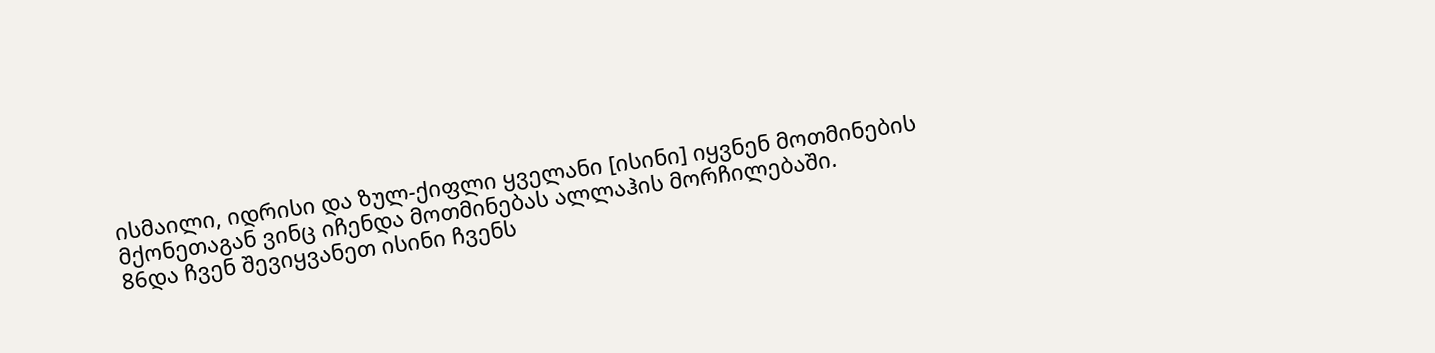ისმაილი, იდრისი და ზულ-ქიფლი ყველანი [ისინი] იყვნენ მოთმინების მქონეთაგან ვინც იჩენდა მოთმინებას ალლაჰის მორჩილებაში.
86და ჩვენ შევიყვანეთ ისინი ჩვენს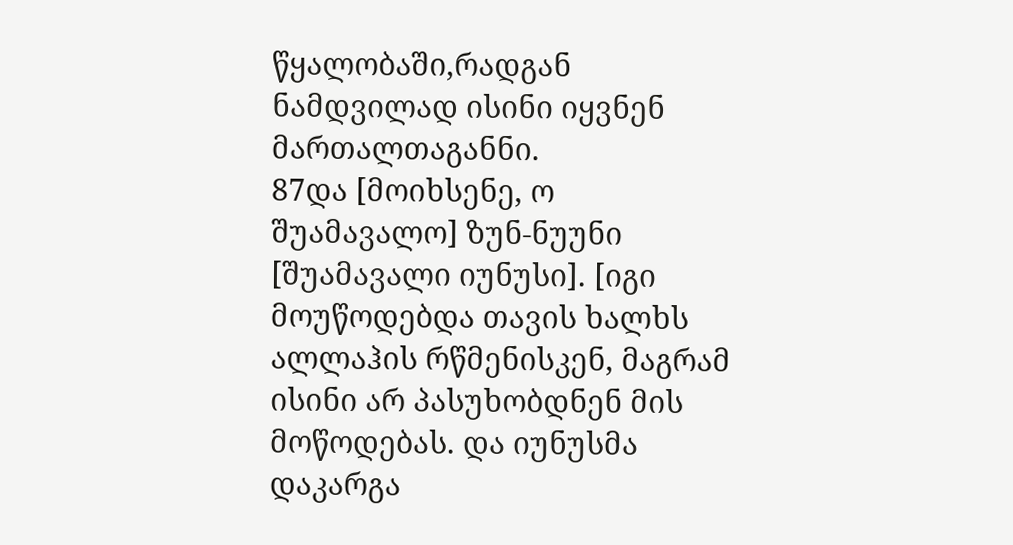წყალობაში,რადგან ნამდვილად ისინი იყვნენ მართალთაგანნი.
87და [მოიხსენე, ო შუამავალო] ზუნ-ნუუნი [შუამავალი იუნუსი]. [იგი მოუწოდებდა თავის ხალხს ალლაჰის რწმენისკენ, მაგრამ ისინი არ პასუხობდნენ მის მოწოდებას. და იუნუსმა დაკარგა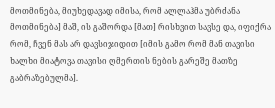მოთმინება, მიუხედავად იმისა, რომ ალლაჰმა უბრძანა მოთმინება] მაშ, ის გაშორდა [მათ] რისხვით სავსე და, იფიქრა რომ, ჩვენ მას არ დავსიჯიდით [იმის გამო რომ მან თავისი ხალხი მიატოვა თავისი ღმერთის ნების გარეშე მათზე გაბრაზებულმა].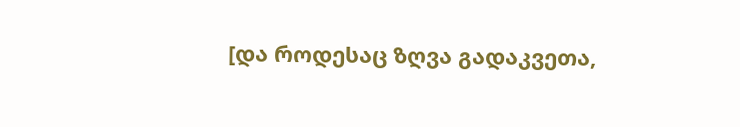[და როდესაც ზღვა გადაკვეთა,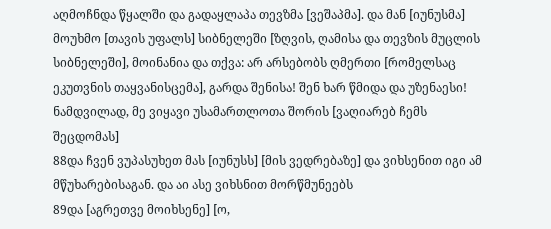აღმოჩნდა წყალში და გადაყლაპა თევზმა [ვეშაპმა]. და მან [იუნუსმა] მოუხმო [თავის უფალს] სიბნელეში [ზღვის, ღამისა და თევზის მუცლის სიბნელეში], მოინანია და თქვა: არ არსებობს ღმერთი [რომელსაც ეკუთვნის თაყვანისცემა], გარდა შენისა! შენ ხარ წმიდა და უზენაესი! ნამდვილად, მე ვიყავი უსამართლოთა შორის [ვაღიარებ ჩემს შეცდომას]
88და ჩვენ ვუპასუხეთ მას [იუნუსს] [მის ვედრებაზე] და ვიხსენით იგი ამ მწუხარებისაგან. და აი ასე ვიხსნით მორწმუნეებს
89და [აგრეთვე მოიხსენე] [ო,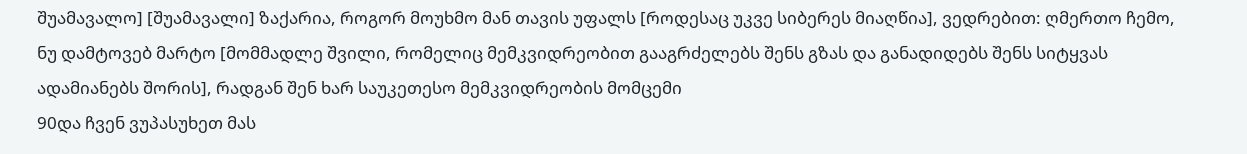შუამავალო] [შუამავალი] ზაქარია, როგორ მოუხმო მან თავის უფალს [როდესაც უკვე სიბერეს მიაღწია], ვედრებით: ღმერთო ჩემო, ნუ დამტოვებ მარტო [მომმადლე შვილი, რომელიც მემკვიდრეობით გააგრძელებს შენს გზას და განადიდებს შენს სიტყვას ადამიანებს შორის], რადგან შენ ხარ საუკეთესო მემკვიდრეობის მომცემი
90და ჩვენ ვუპასუხეთ მას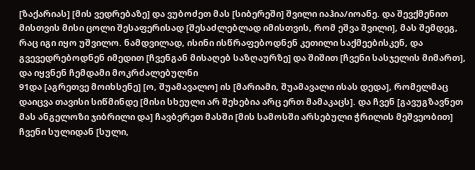[ზაქარიას] [მის ვედრებაზე] და ვუბოძეთ მას [სიბერეში] შვილი იაჰია/იოანე. და შევქმენით მისთვის მისი ცოლი შესაფერისად [შესაძლებლად იმისთვის, რომ ეშვა შვილი], მას შემდეგ, რაც იგი იყო უშვილო. ნამდვილად, ისინი ისწრაფებოდნენ კეთილი საქმეებისკენ, და გვევედრებოდნენ იმედით [ჩვენგან მისაღებ საზღაურზე] და შიშით [ჩვენი სასჯელის მიმართ], და იყვნენ ჩემდამი მოკრძალებულნი
91და [აგრეთვე მოიხსენე] [ო, შუამავალო] ის [მარიამი, შუამავალი ისას დედა], რომელმაც დაიცვა თავისი სიწმინდე [მისი სხეული არ შეხებია არც ერთ მამაკაცს]. და ჩვენ [გავუგზავნეთ მას ანგელოზი ჯიბრილი და] ჩავბერეთ მასში [მის სამოსში არსებული ჭრილის მეშვეობით] ჩვენი სულიდან [სული,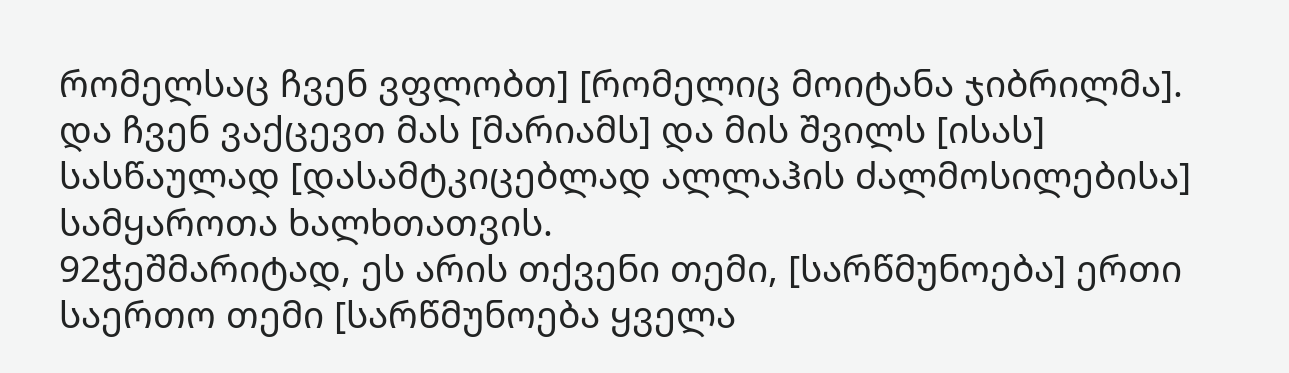რომელსაც ჩვენ ვფლობთ] [რომელიც მოიტანა ჯიბრილმა]. და ჩვენ ვაქცევთ მას [მარიამს] და მის შვილს [ისას] სასწაულად [დასამტკიცებლად ალლაჰის ძალმოსილებისა] სამყაროთა ხალხთათვის.
92ჭეშმარიტად, ეს არის თქვენი თემი, [სარწმუნოება] ერთი საერთო თემი [სარწმუნოება ყველა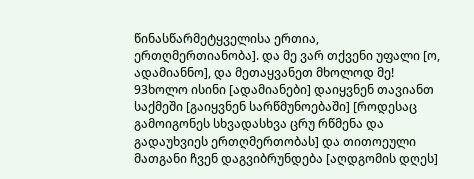წინასწარმეტყველისა ერთია, ერთღმერთიანობა]. და მე ვარ თქვენი უფალი [ო, ადამიანნო], და მეთაყვანეთ მხოლოდ მე!
93ხოლო ისინი [ადამიანები] დაიყვნენ თავიანთ საქმეში [გაიყვნენ სარწმუნოებაში] [როდესაც გამოიგონეს სხვადასხვა ცრუ რწმენა და გადაუხვიეს ერთღმერთობას] და თითოეული მათგანი ჩვენ დაგვიბრუნდება [აღდგომის დღეს]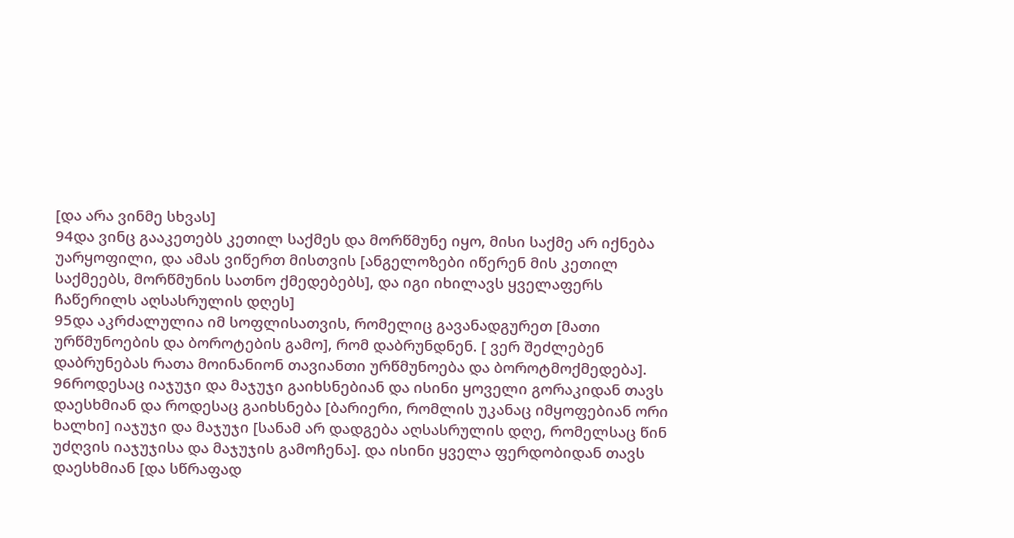[და არა ვინმე სხვას]
94და ვინც გააკეთებს კეთილ საქმეს და მორწმუნე იყო, მისი საქმე არ იქნება უარყოფილი, და ამას ვიწერთ მისთვის [ანგელოზები იწერენ მის კეთილ საქმეებს, მორწმუნის სათნო ქმედებებს], და იგი იხილავს ყველაფერს ჩაწერილს აღსასრულის დღეს]
95და აკრძალულია იმ სოფლისათვის, რომელიც გავანადგურეთ [მათი ურწმუნოების და ბოროტების გამო], რომ დაბრუნდნენ. [ ვერ შეძლებენ დაბრუნებას რათა მოინანიონ თავიანთი ურწმუნოება და ბოროტმოქმედება].
96როდესაც იაჯუჯი და მაჯუჯი გაიხსნებიან და ისინი ყოველი გორაკიდან თავს დაესხმიან და როდესაც გაიხსნება [ბარიერი, რომლის უკანაც იმყოფებიან ორი ხალხი] იაჯუჯი და მაჯუჯი [სანამ არ დადგება აღსასრულის დღე, რომელსაც წინ უძღვის იაჯუჯისა და მაჯუჯის გამოჩენა]. და ისინი ყველა ფერდობიდან თავს დაესხმიან [და სწრაფად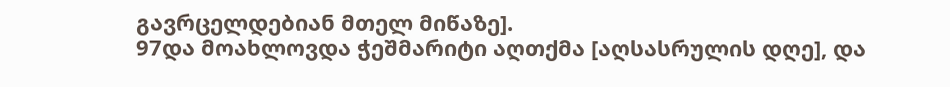გავრცელდებიან მთელ მიწაზე].
97და მოახლოვდა ჭეშმარიტი აღთქმა [აღსასრულის დღე], და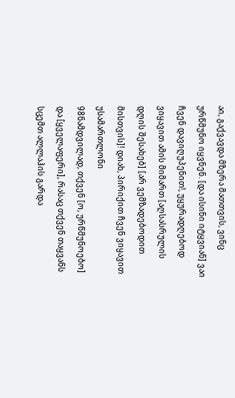აი, გაქვავდა მზერა მათთვის, ვინც ურწმუნო იყვნენ. [და ისინი იტყვიან] ვაი ჩვენ დავიღუპენით!, უყურადღებოდ ვიყავით ამის მიმართ [აღსასრულის დღის შესახებ] [არ ვემზადებოდით მისთვის]! დიახ, პირიქით ჩვენ ვიყავით უსამართლონი
98ნამდვილად, თქვენ [ო, ურწმუნოებო] და [ყველაფერი], რასაც თქვენ თაყვანს სცემთ ალლაჰის გარდა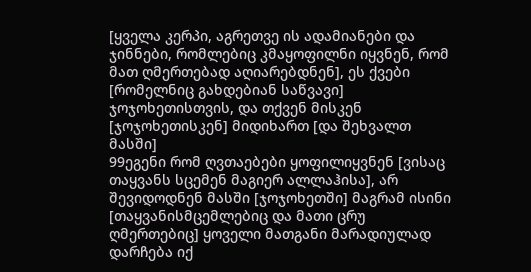[ყველა კერპი, აგრეთვე ის ადამიანები და ჯინნები, რომლებიც კმაყოფილნი იყვნენ, რომ მათ ღმერთებად აღიარებდნენ], ეს ქვები [რომელნიც გახდებიან საწვავი] ჯოჯოხეთისთვის, და თქვენ მისკენ [ჯოჯოხეთისკენ] მიდიხართ [და შეხვალთ მასში]
99ეგენი რომ ღვთაებები ყოფილიყვნენ [ვისაც თაყვანს სცემენ მაგიერ ალლაჰისა], არ შევიდოდნენ მასში [ჯოჯოხეთში] მაგრამ ისინი [თაყვანისმცემლებიც და მათი ცრუ ღმერთებიც] ყოველი მათგანი მარადიულად დარჩება იქ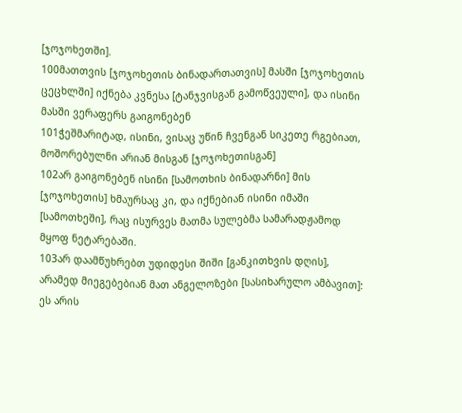[ჯოჯოხეთში].
100მათთვის [ჯოჯოხეთის ბინადართათვის] მასში [ჯოჯოხეთის ცეცხლში] იქნება კვნესა [ტანჯვისგან გამოწვეული], და ისინი მასში ვერაფერს გაიგონებენ
101ჭეშმარიტად, ისინი, ვისაც უწინ ჩვენგან სიკეთე რგებიათ, მოშორებულნი არიან მისგან [ჯოჯოხეთისგან]
102არ გაიგონებენ ისინი [სამოთხის ბინადარნი] მის [ჯოჯოხეთის] ხმაურსაც კი, და იქნებიან ისინი იმაში [სამოთხეში], რაც ისურვეს მათმა სულებმა სამარადჟამოდ მყოფ ნეტარებაში.
103არ დაამწუხრებთ უდიდესი შიში [განკითხვის დღის], არამედ მიეგებებიან მათ ანგელოზები [სასიხარულო ამბავით]: ეს არის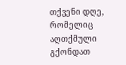თქვენი დღე, რომელიც აღთქმული გქონდათ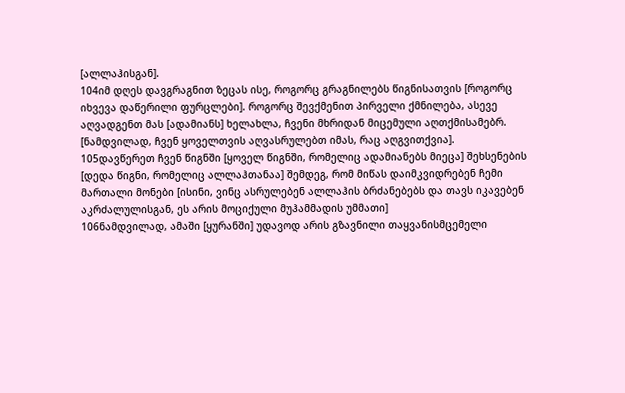[ალლაჰისგან].
104იმ დღეს დავგრაგნით ზეცას ისე, როგორც გრაგნილებს წიგნისათვის [როგორც იხვევა დაწერილი ფურცლები]. როგორც შევქმენით პირველი ქმნილება, ასევე აღვადგენთ მას [ადამიანს] ხელახლა, ჩვენი მხრიდან მიცემული აღთქმისამებრ. [ნამდვილად, ჩვენ ყოველთვის აღვასრულებთ იმას, რაც აღგვითქვია].
105დავწერეთ ჩვენ წიგნში [ყოველ წიგნში, რომელიც ადამიანებს მიეცა] შეხსენების [დედა წიგნი, რომელიც ალლაჰთანაა] შემდეგ, რომ მიწას დაიმკვიდრებენ ჩემი მართალი მონები [ისინი, ვინც ასრულებენ ალლაჰის ბრძანებებს და თავს იკავებენ აკრძალულისგან, ეს არის მოციქული მუჰამმადის უმმათი]
106ნამდვილად, ამაში [ყურანში] უდავოდ არის გზავნილი თაყვანისმცემელი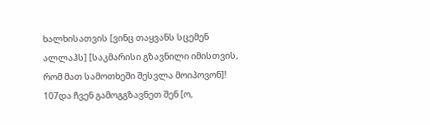ხალხისათვის [ვინც თაყვანს სცემენ ალლაჰს] [საკმარისი გზავნილი იმისთვის, რომ მათ სამოთხეში შესვლა მოიპოვონ]!
107და ჩვენ გამოგგზავნეთ შენ [ო,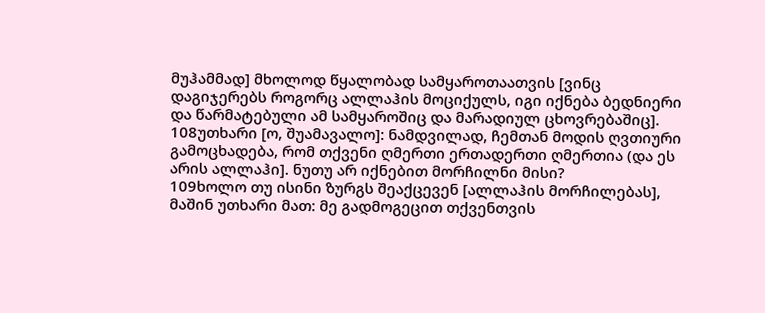მუჰამმად] მხოლოდ წყალობად სამყაროთაათვის [ვინც დაგიჯერებს როგორც ალლაჰის მოციქულს, იგი იქნება ბედნიერი და წარმატებული ამ სამყაროშიც და მარადიულ ცხოვრებაშიც].
108უთხარი [ო, შუამავალო]: ნამდვილად, ჩემთან მოდის ღვთიური გამოცხადება, რომ თქვენი ღმერთი ერთადერთი ღმერთია (და ეს არის ალლაჰი]. ნუთუ არ იქნებით მორჩილნი მისი?
109ხოლო თუ ისინი ზურგს შეაქცევენ [ალლაჰის მორჩილებას], მაშინ უთხარი მათ: მე გადმოგეცით თქვენთვის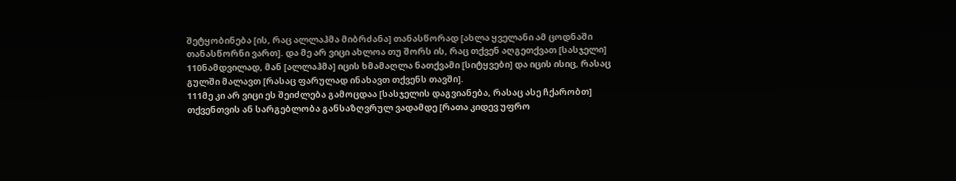შეტყობინება [ის, რაც ალლაჰმა მიბრძანა] თანასწორად [ახლა ყველანი ამ ცოდნაში თანასწორნი ვართ]. და მე არ ვიცი ახლოა თუ შორს ის, რაც თქვენ აღგეთქვათ [სასჯელი]
110ნამდვილად, მან [ალლაჰმა] იცის ხმამაღლა ნათქვამი [სიტყვები] და იცის ისიც, რასაც გულში მალავთ [რასაც ფარულად ინახავთ თქვენს თავში].
111მე კი არ ვიცი ეს შეიძლება გამოცდაა [სასჯელის დაგვიანება, რასაც ასე ჩქარობთ] თქვენთვის ან სარგებლობა განსაზღვრულ ვადამდე [რათა კიდევ უფრო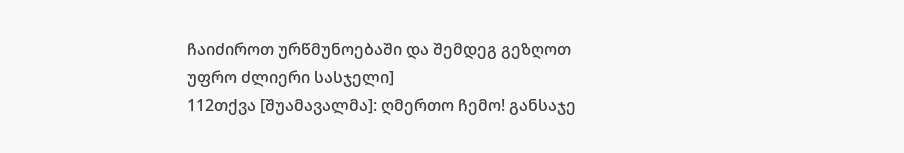ჩაიძიროთ ურწმუნოებაში და შემდეგ გეზღოთ უფრო ძლიერი სასჯელი]
112თქვა [შუამავალმა]: ღმერთო ჩემო! განსაჯე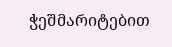ჭეშმარიტებით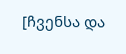[ჩვენსა და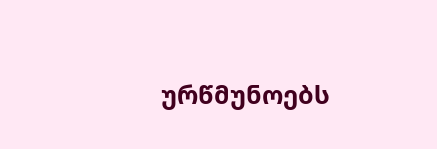ურწმუნოებს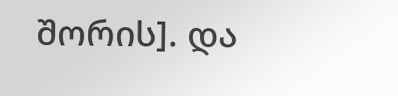შორის]. და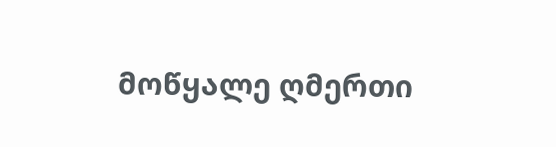მოწყალე ღმერთი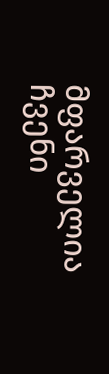მფარველია ჩვენი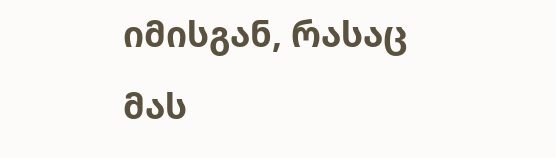იმისგან, რასაც მას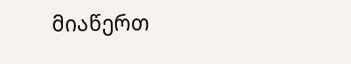მიაწერთ